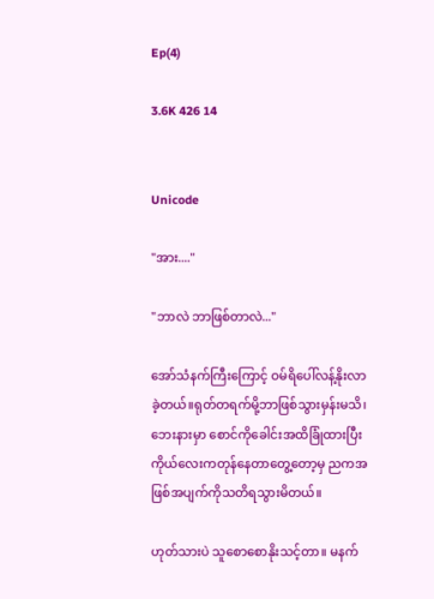Ep(4)

3.6K 426 14


Unicode

"အား...."

"ဘာလဲ ဘာဖြစ်တာလဲ..."

အော်သံနက်ကြီးကြောင့် ဝမ်ရိပေါ်လန့်နိုးလာခဲ့တယ်။ရုတ်တရက်မို့ဘာဖြစ်သွားမှန်းမသိ၊ဘေးနားမှာ စောင်ကိုခေါင်းအထိခြုံထားပြီး ကိုယ်လေးကတုန်နေတာတွေ့တော့မှ ညကအဖြစ်အပျက်ကိုသတိရသွားမိတယ်။

ဟုတ်သားပဲ သူစောစောနိုးသင့်တာ။ မနက်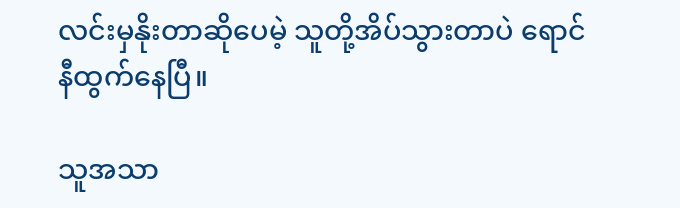လင်းမှနိုးတာဆိုပေမဲ့ သူတို့အိပ်သွားတာပဲ ရောင်နီထွက်နေပြီ။

သူအသာ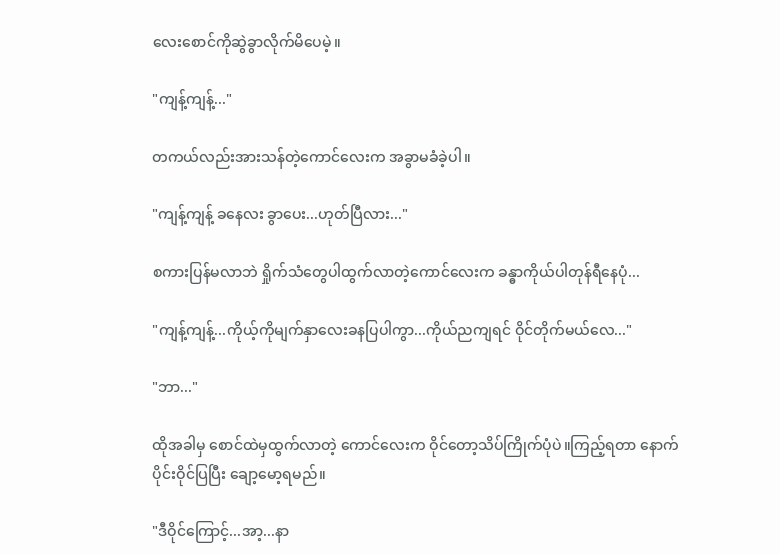လေးစောင်ကိုဆွဲခွာလိုက်မိပေမဲ့။

"ကျန့်ကျန့်..."

တကယ်လည်းအားသန်တဲ့ကောင်လေးက အခွာမခံခဲ့ပါ။

"ကျန့်ကျန့် ခနေလး ခွာပေး...ဟုတ်ပြီလား..."

စကားပြန်မလာဘဲ ရှိုက်သံတွေပါထွက်လာတဲ့ကောင်လေးက ခန္ဓာကိုယ်ပါတုန်ရီနေပုံ...

"ကျန့်ကျန့်...ကိုယ့်ကိုမျက်နှာလေးခနပြပါကွာ...ကိုယ်ညကျရင် ဝိုင်တိုက်မယ်လေ..."

"ဘာ..."

ထိုအခါမှ စောင်ထဲမှထွက်လာတဲ့ ကောင်လေးက ဝိုင်တော့သိပ်ကြိုက်ပုံပဲ။ကြည့်ရတာ နောက်ပိုင်းဝိုင်ပြပြီး ချော့မော့ရမည်။

"ဒီဝိုင်ကြောင့်...အာ့...နာ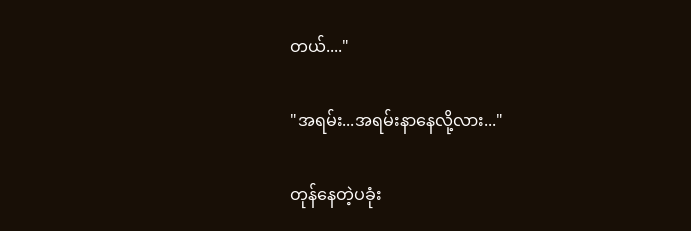တယ်...."

"အရမ်း...အရမ်းနာနေလို့လား..."

တုန်နေတဲ့ပခုံး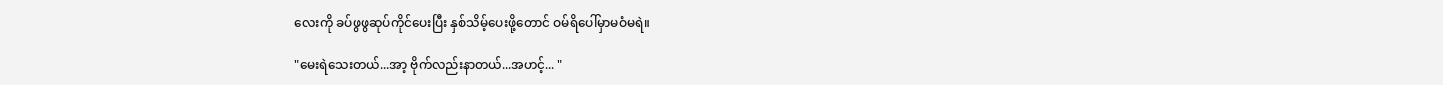လေးကို ခပ်ဖွဖွဆုပ်ကိုင်ပေးပြီး နှစ်သိမ့်ပေးဖို့တောင် ဝမ်ရိပေါ်မှာမဝံမရဲ။

"မေးရဲသေးတယ်...အာ့ ဗိုက်လည်းနာတယ်...အဟင့်... "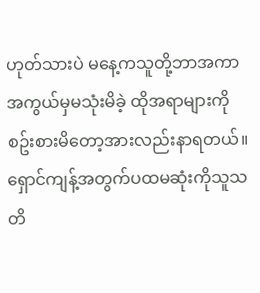ဟုတ်သားပဲ မနေ့ကသူတို့ဘာအကာအကွယ်မှမသုံးမိခဲ့ ထိုအရာများကိုစဥ်းစားမိတော့အားလည်းနာရတယ်။ရှောင်ကျန့်အတွက်ပထမဆုံးကိုသူသတိ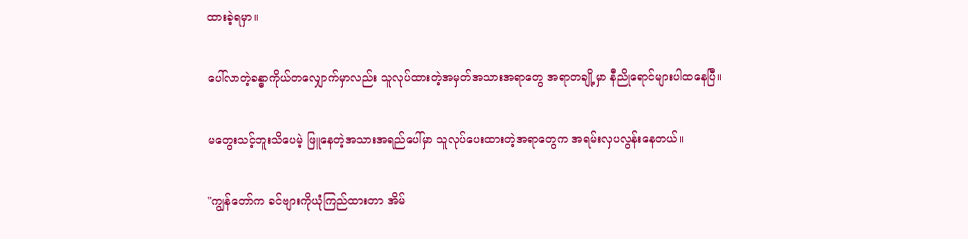ထားခဲ့ရမှာ။

ပေါ်လာတဲ့ခန္ဓာကိုယ်တလျှောက်မှာလည်း သူလုပ်ထားတဲ့အမှတ်အသားအရာတွေ အရာတချို့မှာ နီညိုရောင်များပါထနေပြီ။

မတွေးသင့်ဘူးသိပေမဲ့ ဖြူနေတဲ့အသားအရည်ပေါ်မှာ သူလုပ်ပေးထားတဲ့အရာတွေက အရမ်းလှပလွန်းနေတယ်။

"ကျွန်တော်က ခင်ဗျားကိုယုံကြည်ထားတာ အိမ်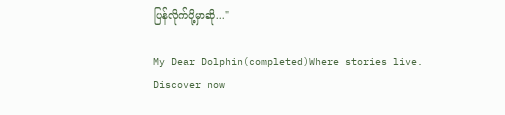ပြန်လိုက်ပို့မှာဆို..."

My Dear Dolphin(completed)Where stories live. Discover now